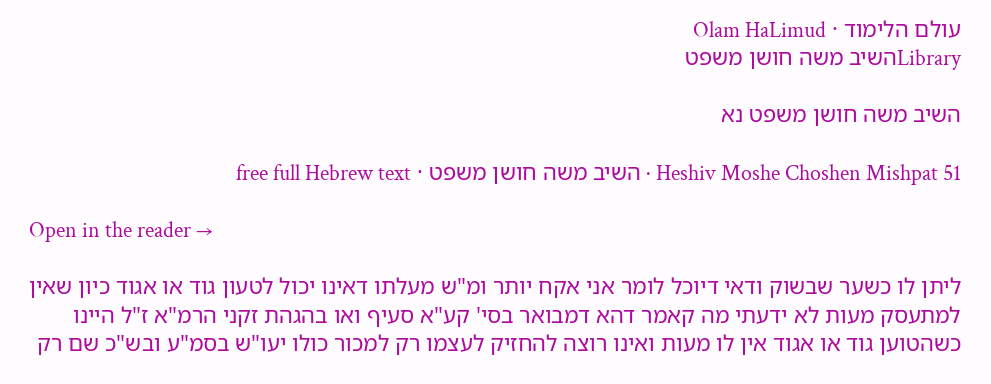עולם הלימוד · Olam HaLimud
Libraryהשיב משה חושן משפט

השיב משה חושן משפט נא

Heshiv Moshe Choshen Mishpat 51 · השיב משה חושן משפט · free full Hebrew text

Open in the reader →

ליתן לו כשער שבשוק ודאי דיוכל לומר אני אקח יותר ומ"ש מעלתו דאינו יכול לטעון גוד או אגוד כיון שאין למתעסק מעות לא ידעתי מה קאמר דהא דמבואר בסי' קע"א סעיף ואו בהגהת זקני הרמ"א ז"ל היינו כשהטוען גוד או אגוד אין לו מעות ואינו רוצה להחזיק לעצמו רק למכור כולו יעו"ש בסמ"ע ובש"כ שם רק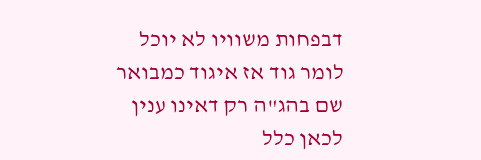דבפחות משוויו לא יוכל לומר גוד אז איגוד כמבואר שם בהג"ה רק דאינו ענין לכאן כלל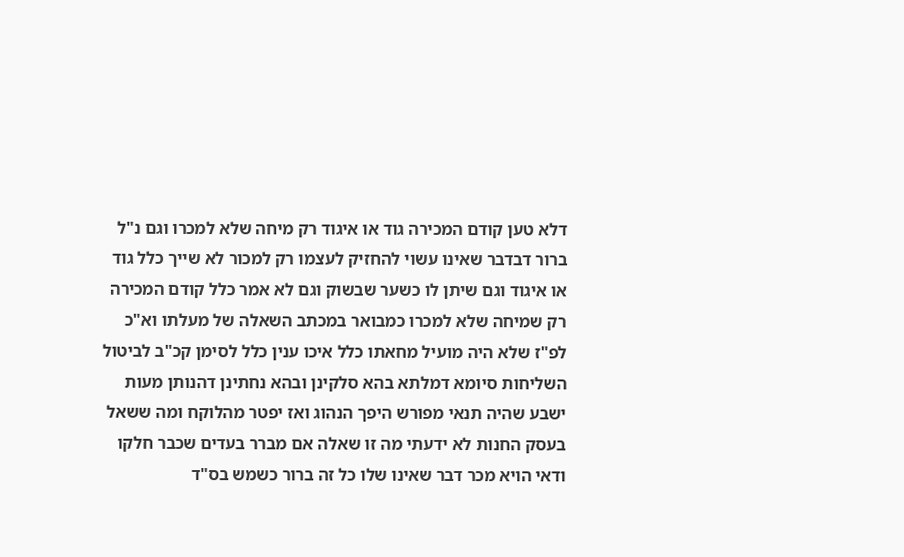דלא טען קודם המכירה גוד או איגוד רק מיחה שלא למכרו וגם נ"ל ברור דבדבר שאינו עשוי להחזיק לעצמו רק למכור לא שייך כלל גוד או איגוד וגם שיתן לו כשער שבשוק וגם לא אמר כלל קודם המכירה רק שמיחה שלא למכרו כמבואר במכתב השאלה של מעלתו וא"כ לפ"ז שלא היה מועיל מחאתו כלל איכו ענין כלל לסימן קכ"ב לביטול השליחות סיומא דמלתא בהא סלקינן ובהא נחתינן דהנותן מעות ישבע שהיה תנאי מפורש היפך הנהוג ואז יפטר מהלוקח ומה ששאל בעסק החנות לא ידעתי מה זו שאלה אם מברר בעדים שכבר חלקו ודאי הויא מכר דבר שאינו שלו כל זה ברור כשמש בס"ד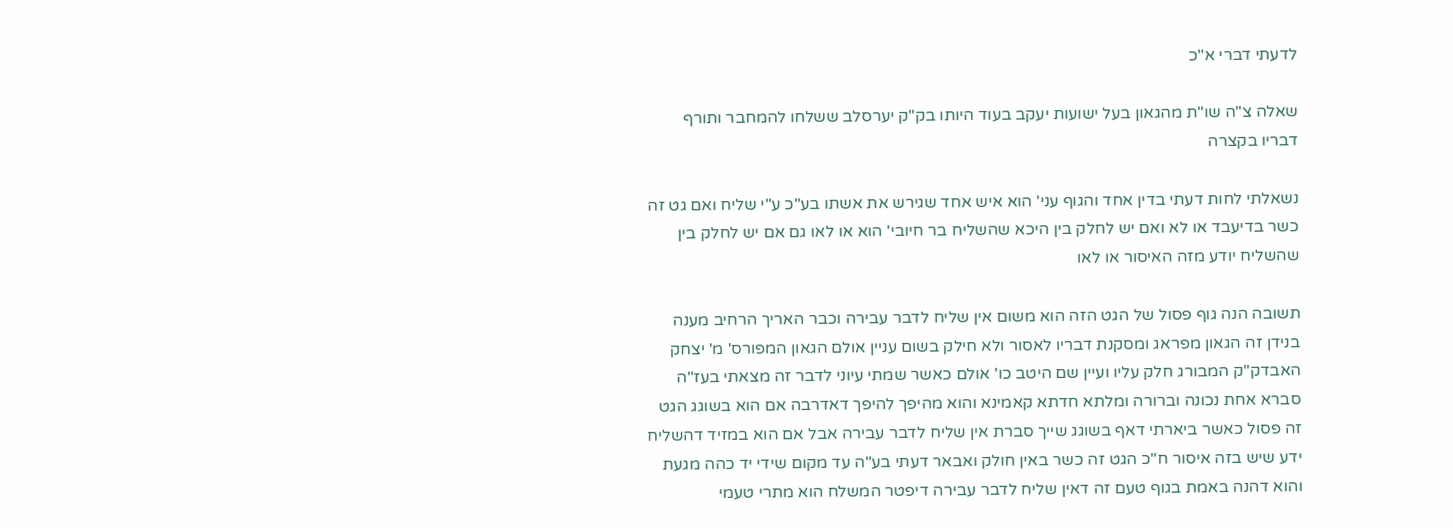לדעתי דברי א"כ

שאלה צ"ה שו"ת מהגאון בעל ישועות יעקב בעוד היותו בק"ק יערסלב ששלחו להמחבר ותורף דבריו בקצרה

נשאלתי לחות דעתי בדין אחד והגוף עני' הוא איש אחד שגירש את אשתו בע"כ ע"י שליח ואם גט זה כשר בדיעבד או לא ואם יש לחלק בין היכא שהשליח בר חיובי' הוא או לאו גם אם יש לחלק בין שהשליח יודע מזה האיסור או לאו

תשובה הנה גוף פסול של הגט הזה הוא משום אין שליח לדבר עבירה וכבר האריך הרחיב מענה בנידן זה הגאון מפראג ומסקנת דבריו לאסור ולא חילק בשום עניין אולם הגאון המפורס' מ' יצחק האבדק"ק המבורג חלק עליו ועיין שם היטב כו' אולם כאשר שמתי עיוני לדבר זה מצאתי בעז"ה סברא אחת נכונה וברורה ומלתא חדתא קאמינא והוא מהיפך להיפך דאדרבה אם הוא בשוגג הגט זה פסול כאשר ביארתי דאף בשוגג שייך סברת אין שליח לדבר עבירה אבל אם הוא במזיד דהשליח ידע שיש בזה איסור ח"כ הגט זה כשר באין חולק ואבאר דעתי בע"ה עד מקום שידי יד כהה מגעת והוא דהנה באמת בגוף טעם זה דאין שליח לדבר עבירה דיפטר המשלח הוא מתרי טעמי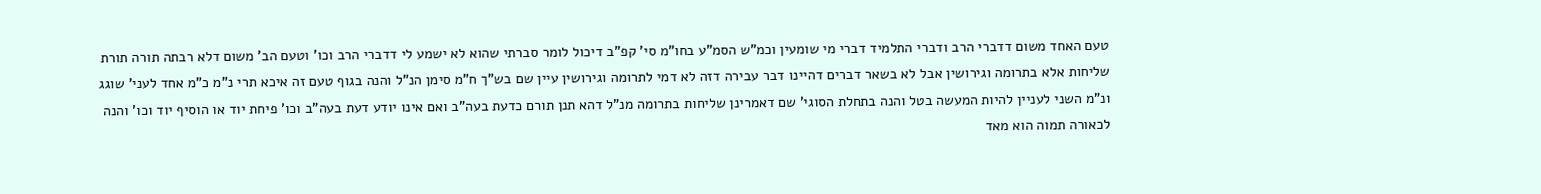טעם האחד משום דדברי הרב ודברי התלמיד דברי מי שומעין וכמ"ש הסמ"ע בחו"מ סי' קפ"ב דיכול לומר סברתי שהוא לא ישמע לי דדברי הרב וכו' וטעם הב' משום דלא רבתה תורה תורת שליחות אלא בתרומה וגירושין אבל לא בשאר דברים דהיינו דבר עבירה דזה לא דמי לתרומה וגירושין עיין שם בש"ך ח"מ סימן הנ"ל והנה בגוף טעם זה איכא תרי נ"מ כ"מ אחד לעני' שוגג ונ"מ השני לעניין להיות המעשה בטל והנה בתחלת הסוגי' שם דאמרינן שליחות בתרומה מנ"ל דהא תנן תורם כדעת בעה"ב ואם אינו יודע דעת בעה"ב וכו' פיחת יוד או הוסיף יוד וכו' והנה לכאורה תמוה הוא מאד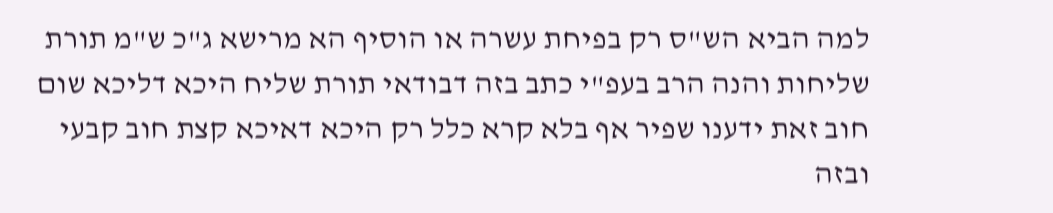למה הביא הש"ס רק בפיחת עשרה או הוסיף הא מרישא ג"כ ש"מ תורת שליחות והנה הרב בעפ"י כתב בזה דבודאי תורת שליח היכא דליכא שום חוב זאת ידענו שפיר אף בלא קרא כלל רק היכא דאיכא קצת חוב קבעי ובזה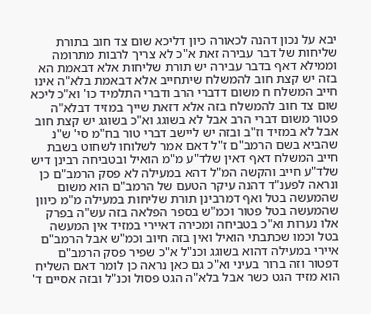יבא על נכון דהנה לכאורה כיון דליכא שום צד חוב בתורת שליחות של דבר עבירה זאת א"כ לא צריך לרבות מתרומה וממילא דאף בדבר עבירה יש תורת שליחות אלא דבאמת הא בזה יש קצת חוב להמשלח שיתחייב אלא דבאמת בלא"ה אינו חייב המשלח ח משום דדברי הרב ודברי התלמיד כו' וא"כ ליכא שום צד חוב להמשלח בזה אלא דזאת שייך במזיד דבלא"ה פטור משום דברי הרב אבל לא בשוגג וא"כ בשוגג יש קצת חוב אבל לא במזיד וז"ב ובזה יש ליישב דברי טור בח"מ סי' ש"נ שהביא בשם הרמב"ם ז"ל דאם אמר לשלוחו לשחוט בשבת חייב המשלח דאף דאין שלד"ע מ"מ הואיל ובטביחה רבינן דיש שלד"ע חייב והקשה המ"ל דהא במעילה לא פסק הרמב"ם כן ונראה לפענ"ד דהנה עיקר הטעם של הרמב"ם הוא משום שהמעשה בטל ואף דמרבינן תורת שליחות במעילה מ"מ כיוון שהמעשה בטל פטור וכמ"ש בספר הפלאה בזה עש"ה בפרק אלו נערות וא"כ בטביחה ומכירה דאיירי במזיד אין המעשה בטל וכמו שכתבתי הואיל ואין בזה חיוב וכמ"ש אבל הרמב"ם איירי במעילה דהוא בשוגג וכנ"ל א"כ שפיר פסק הרמב"ם דפטור וזה ברור בעיני וא"כ גם כאן נראה כן לומר דאם השליח הוא מזיד הגט כשר אבל בלא"ה הגט פסול וכנ"ל ובזה אסיים ד'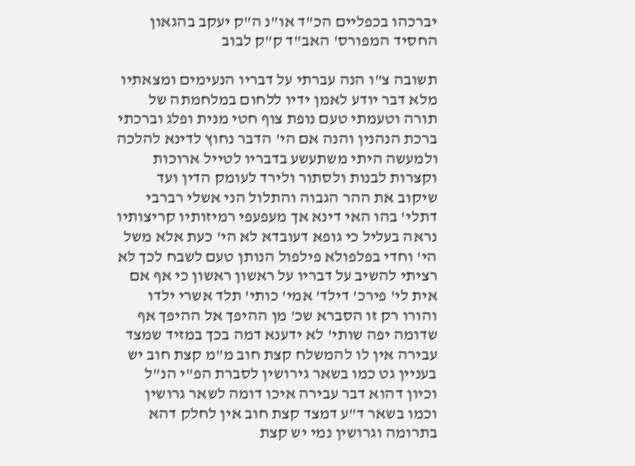יברכהו בכפליים הכ"ד או"נ ה"ק יעקב בהגאון החסיד המפורס' האב"ד ק"ק לבוב

תשובה צ"ו הנה עברתי על דבריו הנעימים ומצאתיו מלא דבר יודע לאמן ידיו ללחום במלחמתה של תורה וטעמתי טעם נופת צוף חטי מנית ופלג וברכתי ברכת הנהנין והנה אם הי' הדבר נחוץ לדינא להלכה ולמעשה היתי משתעשע בדבריו לטייל ארוכות וקצרות לבנות ולסתור ולירד לעומק הדין ועד שיקוב את ההר הגבוה והתלול הני אשלי רברבי דתלי' בהו האי דינא אך מעפעפי רמיזותיו קריצותיו נראה בעליל כי גופא דעובדא לא הי' כעת אלא משל הי' וחדי בפלפולא פילפול הנותן טעם לשבח לכך לא רציתי להשיב על דבריו על ראשון ראשון כי אף אם אית לי' פירכ' דילד' אמי' כותי' תלד אשרי ילדו והורו רק זו הסברא שכ' מן ההיפך אל ההיפך אף שדומה יפה שותי' לא ידענא דמה בכך במזיד שמצד עבירה אין לו להמשלח קצת חוב מ"מ קצת חוב יש בעניין גט כמו בשאר גירושין לסברת הפ"י הנ"ל וכיון דהוא דבר עבירה איכו דומה לשאר גרושין וכמו בשאר ד"ע דמצד קצת חוב אין לחלק דהא בתרומה וגרושין נמי יש קצת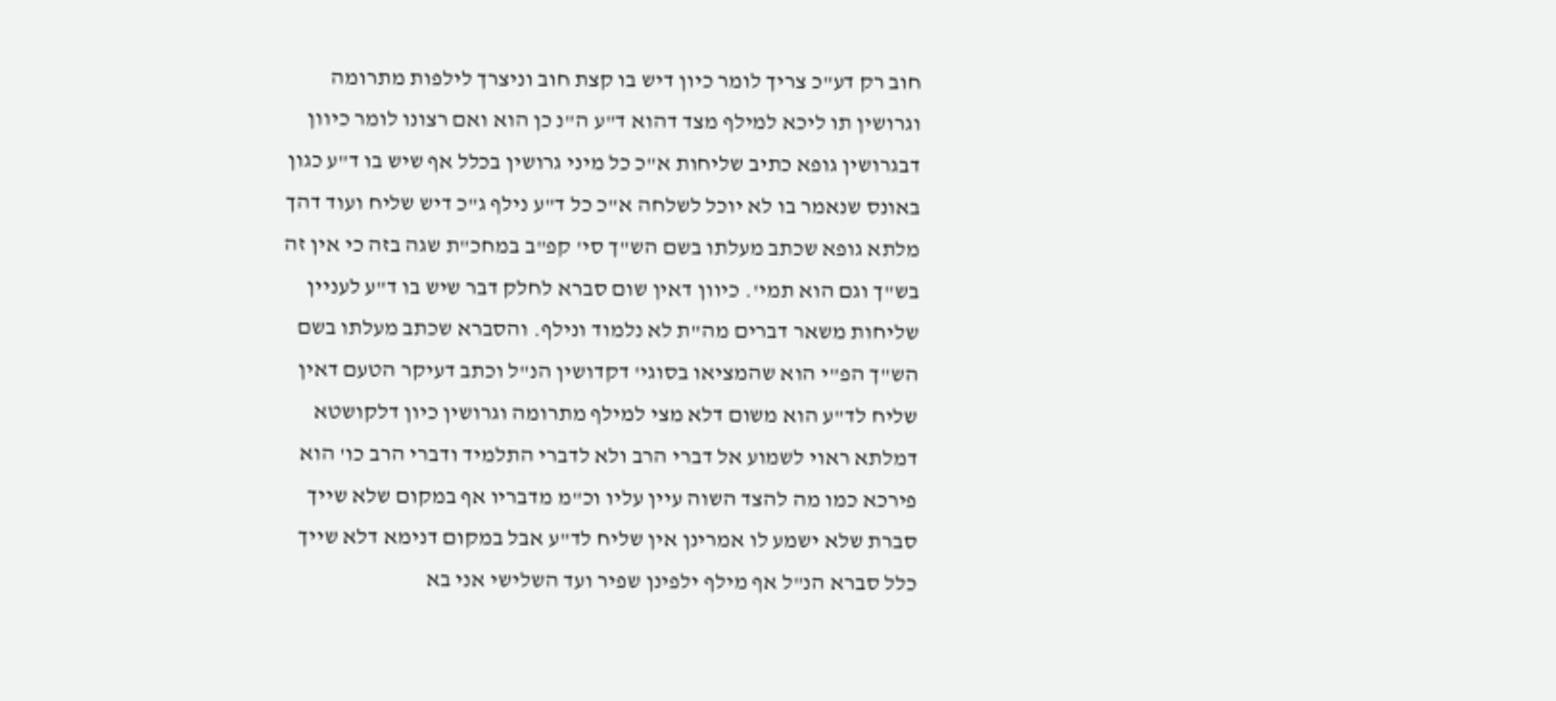חוב רק דע"כ צריך לומר כיון דיש בו קצת חוב וניצרך לילפות מתרומה וגרושין תו ליכא למילף מצד דהוא ד"ע ה"נ כן הוא ואם רצונו לומר כיוון דבגרושין גופא כתיב שליחות א"כ כל מיני גרושין בכלל אף שיש בו ד"ע כגון באונס שנאמר בו לא יוכל לשלחה א"כ כל ד"ע נילף ג"כ דיש שליח ועוד דהך מלתא גופא שכתב מעלתו בשם הש"ך סי' קפ"ב במחכ"ת שגה בזה כי אין זה בש"ך וגם הוא תמי'. כיוון דאין שום סברא לחלק דבר שיש בו ד"ע לעניין שליחות משאר דברים מה"ת לא נלמוד ונילף. והסברא שכתב מעלתו בשם הש"ך הפ"י הוא שהמציאו בסוגי' דקדושין הנ"ל וכתב דעיקר הטעם דאין שליח לד"ע הוא משום דלא מצי למילף מתרומה וגרושין כיון דלקושטא דמלתא ראוי לשמוע אל דברי הרב ולא לדברי התלמיד ודברי הרב כו' הוא פירכא כמו מה להצד השוה עיין עליו וכ"מ מדבריו אף במקום שלא שייך סברת שלא ישמע לו אמרינן אין שליח לד"ע אבל במקום דנימא דלא שייך כלל סברא הנ"ל אף מילף ילפינן שפיר ועד השלישי אני בא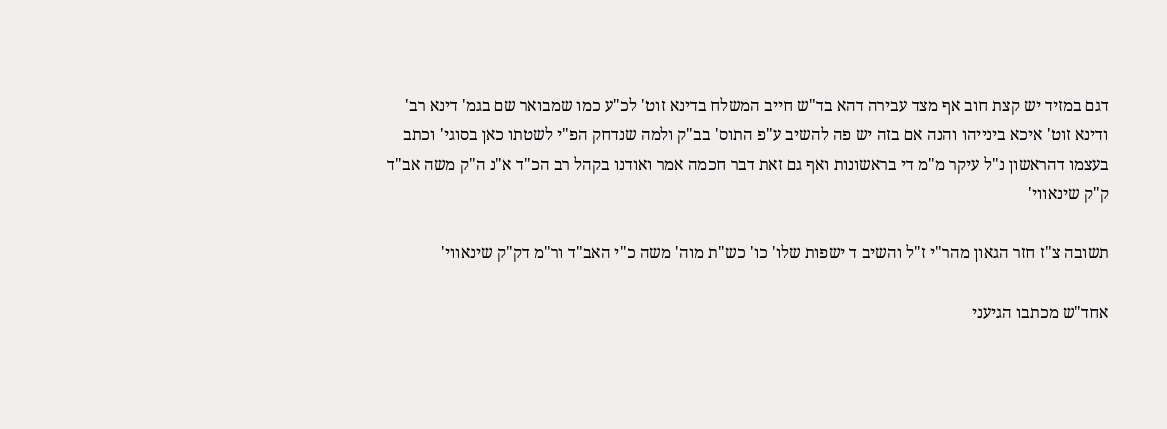דגם במזיד יש קצת חוב אף מצד עבירה דהא בד"ש חייב המשלח בדינא זוט' לכ"ע כמו שמבואר שם בגמ' דינא רב' ודינא זוט' איכא בינייהו והנה אם בזה יש פה להשיב ע"פ התוס' בב"ק ולמה שנדחק הפ"י לשטתו כאן בסוגי' וכתב בעצמו דהראשון נ"ל עיקר מ"מ די בראשונות ואף גם זאת דבר חכמה אמר ואודנו בקהל רב הכ"ד א"נ ה"ק משה אב"ד ק"ק שינאווי'

תשובה צ"ז חזר הגאון מהר"י ז"ל והשיב ד ישפות שלו' כו' כש"ת מוה' משה כ"י האב"ד ור"מ דק"ק שינאווי'

אחד"ש מכתבו הגיעני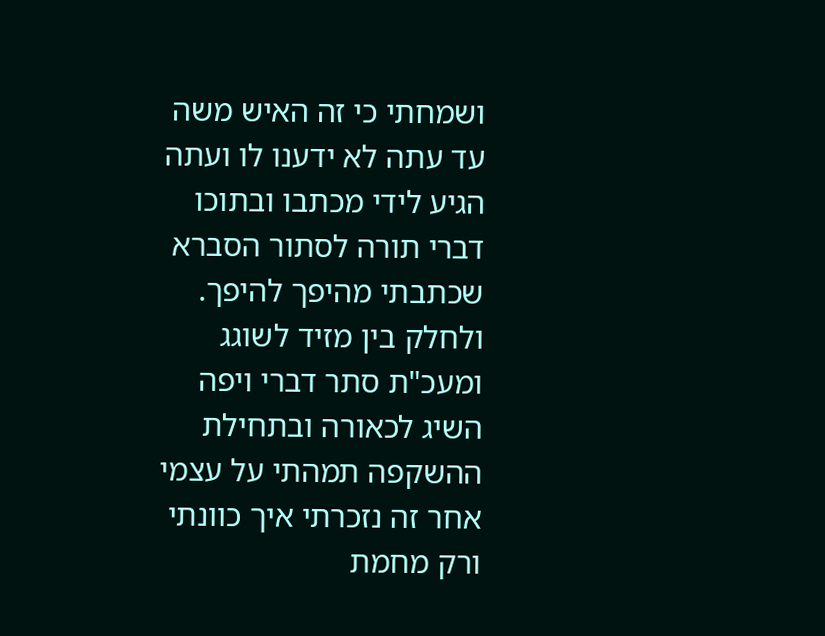ושמחתי כי זה האיש משה עד עתה לא ידענו לו ועתה הגיע לידי מכתבו ובתוכו דברי תורה לסתור הסברא שכתבתי מהיפך להיפך. ולחלק בין מזיד לשוגג ומעכ"ת סתר דברי ויפה השיג לכאורה ובתחילת ההשקפה תמהתי על עצמי אחר זה נזכרתי איך כוונתי ורק מחמת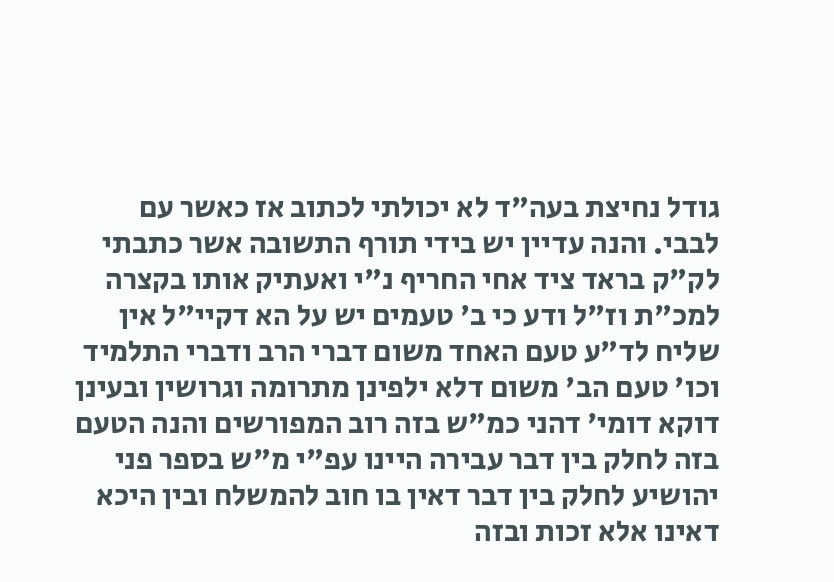גודל נחיצת בעה"ד לא יכולתי לכתוב אז כאשר עם לבבי. והנה עדיין יש בידי תורף התשובה אשר כתבתי לק"ק בראד ציד אחי החריף נ"י ואעתיק אותו בקצרה למכ"ת וז"ל ודע כי ב' טעמים יש על הא דקיי"ל אין שליח לד"ע טעם האחד משום דברי הרב ודברי התלמיד וכו' טעם הב' משום דלא ילפינן מתרומה וגרושין ובעינן דוקא דומי' דהני כמ"ש בזה רוב המפורשים והנה הטעם בזה לחלק בין דבר עבירה היינו עפ"י מ"ש בספר פני יהושיע לחלק בין דבר דאין בו חוב להמשלח ובין היכא דאינו אלא זכות ובזה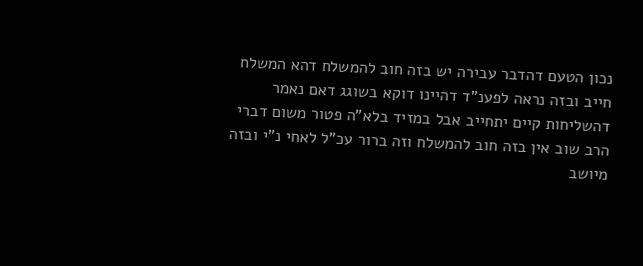נכון הטעם דהדבר עבירה יש בזה חוב להמשלח דהא המשלח חייב ובזה נראה לפענ"ד דהיינו דוקא בשוגג דאם נאמר דהשליחות קיים יתחייב אבל במזיד בלא"ה פטור משום דברי הרב שוב אין בזה חוב להמשלח וזה ברור עכ"ל לאחי נ"י ובזה מיושב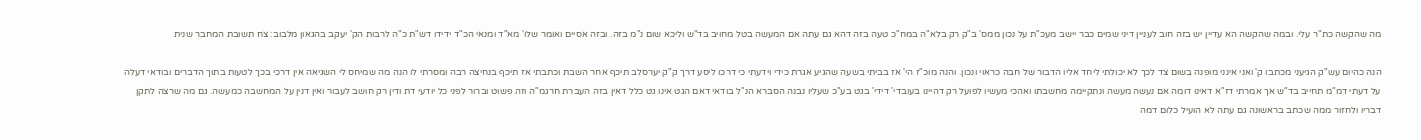מה שהקשה כת"ר עלי. ובמה שהקשה הא עדיין יש בזה חוב לעניין דיני שמים כבר יישב מעכ"ת על נכון ממס' ב"ק רק בלא"ה במח"כ טעה בזה דהא גם עתה אם המעשה בטל מחויב בד"ש וליכא שום נ"מ בזה. ובזה אסיים ואומר שלו' מא"ד ומנאי הכ"ד ידידו דש"ת כ"ה לרבות הק' יעקב בהגאון מלבוב: צח תשובת המחבר שנית

הנה כהיום עש"ק הגיעני מכתבו ק' ואני אינני מופנה בשום צד לכך לא יכולתי ליחד אליו הדבור של חבה כראוי ונכון. והנה מוכ"ז הי' אז בביתי בשעה שהגיע אגרת כידי וידעתי כי דרכו ליסע דרך ק"ק יערסלב תיכף אחר השבת וכתבתי אז תיכף בנחיצה רבה ומסרתי לו הנה מה שמיחס לי השגיאה אין דרכי בכך לטעות בתוך הדברים ובודאי דעלה על דעתי דמ"מ תחייב בד"ש אך אמרתי דז"א דאינו דומה אם נעשה מעשה ונתקיימה מחשבתו ואהכי מעשיו לפועל רק דהיינו בעובדי' דידי' בגט בע"כ שעליו נבנה הסברא הנ"ל בודאי דאם הגט אינו גט כלל דאין בזה העברת חרגמ"ה וזה פשוט וברור לפני כל יודעי דת ודין רק חושב לעבור ואין דנין על המחשבה כמעשה. גם מה שרצה לתקן דבריו ולחזור ממה שכתב בראשונה גם עתה לא הועיל כלום דמה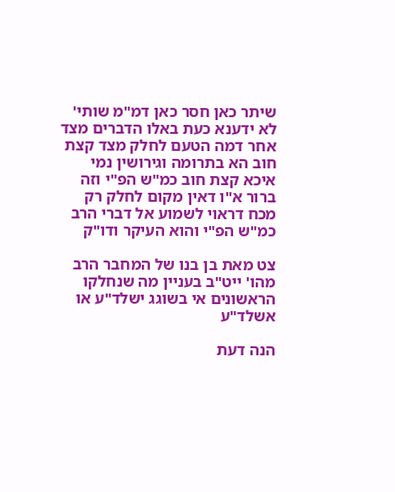שיתר כאן חסר כאן דמ"מ שותי' לא ידענא כעת באלו הדברים מצד אחר דמה הטעם לחלק מצד קצת חוב הא בתרומה וגירושין נמי איכא קצת חוב כמ"ש הפ"י וזה ברור א"ו דאין מקום לחלק רק מכח דראוי לשמוע אל דברי הרב כמ"ש הפ"י והוא העיקר ודו"ק

צט מאת בן בנו של המחבר הרב מהו' ייט"ב בעניין מה שנחלקו הראשונים אי בשוגג ישלד"ע או אשלד"ע

הנה דעת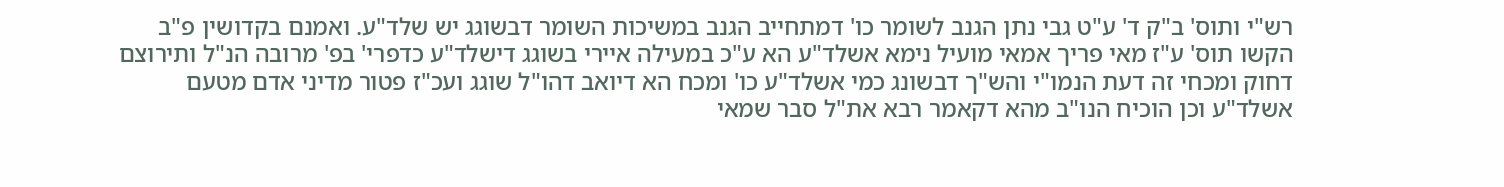רש"י ותוס' ב"ק ד' ע"ט גבי נתן הגנב לשומר כו' דמתחייב הגנב במשיכות השומר דבשוגג יש שלד"ע. ואמנם בקדושין פ"ב הקשו תוס' ע"ז מאי פריך אמאי מועיל נימא אשלד"ע הא ע"כ במעילה איירי בשוגג דישלד"ע כדפרי' בפ' מרובה הנ"ל ותירוצם דחוק ומכחי זה דעת הנמו"י והש"ך דבשונג כמי אשלד"ע כו' ומכח הא דיואב דהו"ל שוגג ועכ"ז פטור מדיני אדם מטעם אשלד"ע וכן הוכיח הנו"ב מהא דקאמר רבא את"ל סבר שמאי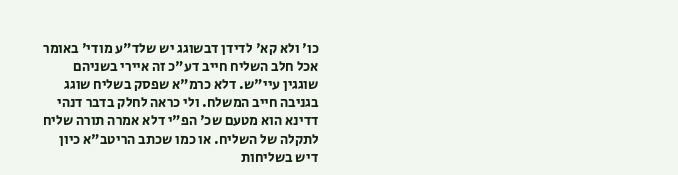כו' ולא קא' לדידן דבשוגג יש שלד"ע מודי' באומר אכל חלב השליח חייב דע"כ זה איירי בשניהם שוגגין עיי"ש. דלא כרמ"א שפסק בשליח שוגג בגניבה חייב המשלח. ולי כראה לחלק בדבר דנהי דדינא הוא מטעם שכ' הפ"י דלא אמרה תורה שליח לתקלה של השליח. או כמו שכתב הריטב"א כיון דיש בשליחות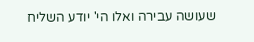שעושה עבירה ואלו הי' יודע השליח